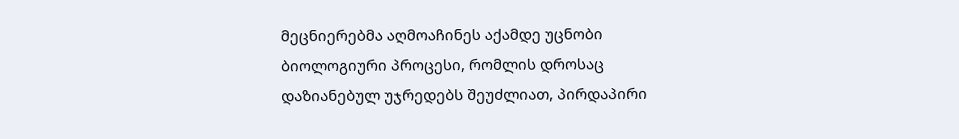მეცნიერებმა აღმოაჩინეს აქამდე უცნობი ბიოლოგიური პროცესი, რომლის დროსაც დაზიანებულ უჯრედებს შეუძლიათ, პირდაპირი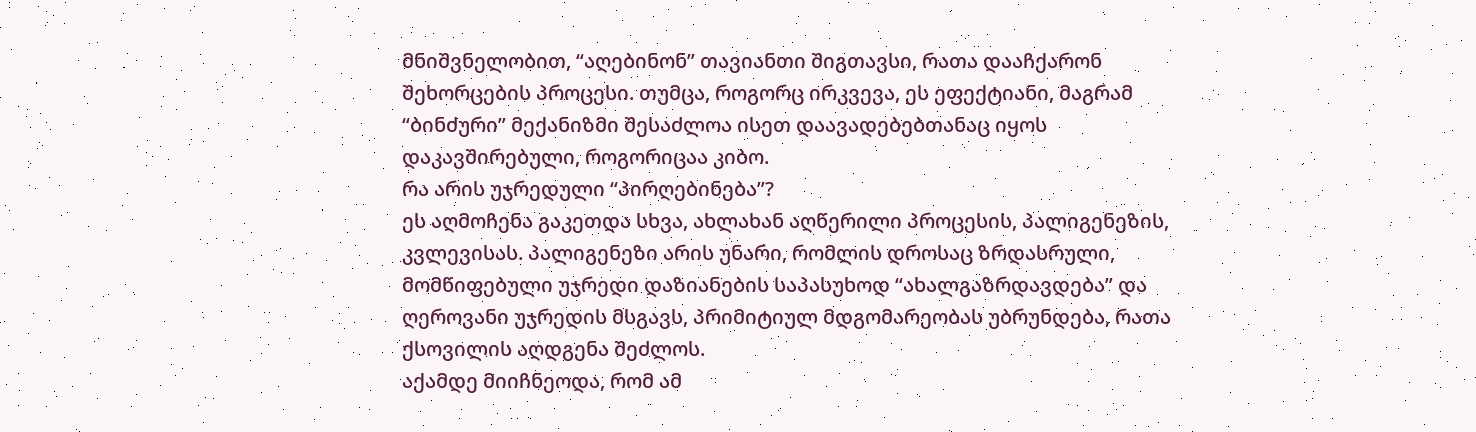მნიშვნელობით, “აღებინონ” თავიანთი შიგთავსი, რათა დააჩქარონ შეხორცების პროცესი. თუმცა, როგორც ირკვევა, ეს ეფექტიანი, მაგრამ “ბინძური” მექანიზმი შესაძლოა ისეთ დაავადებებთანაც იყოს დაკავშირებული, როგორიცაა კიბო.
რა არის უჯრედული “პირღებინება”?
ეს აღმოჩენა გაკეთდა სხვა, ახლახან აღწერილი პროცესის, პალიგენეზის, კვლევისას. პალიგენეზი არის უნარი, რომლის დროსაც ზრდასრული, მომწიფებული უჯრედი დაზიანების საპასუხოდ “ახალგაზრდავდება” და ღეროვანი უჯრედის მსგავს, პრიმიტიულ მდგომარეობას უბრუნდება, რათა ქსოვილის აღდგენა შეძლოს.
აქამდე მიიჩნეოდა, რომ ამ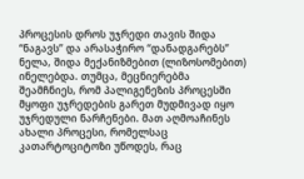პროცესის დროს უჯრედი თავის შიდა “ნაგავს” და არასაჭირო “დანადგარებს” ნელა, შიდა მექანიზმებით (ლიზოსომებით) ინელებდა. თუმცა, მეცნიერებმა შეამჩნიეს, რომ პალიგენეზის პროცესში მყოფი უჯრედების გარეთ მუდმივად იყო უჯრედული ნარჩენები. მათ აღმოაჩინეს ახალი პროცესი, რომელსაც კათარტოციტოზი უწოდეს, რაც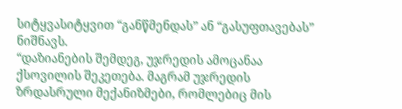სიტყვასიტყვით “განწმენდას” ან “გასუფთავებას” ნიშნავს.
“დაზიანების შემდეგ, უჯრედის ამოცანაა ქსოვილის შეკეთება. მაგრამ უჯრედის ზრდასრული მექანიზმები, რომლებიც მის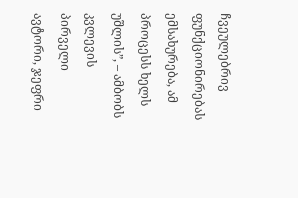ჩვეულებრივ ფუნქციონირებას ემსახურება, ამ პროცესს ხელს უშლის”, – ამბობს კვლევის პირველი ავტორი, ჯეფრი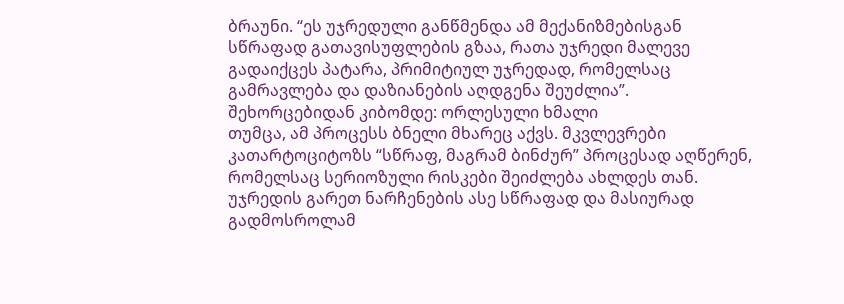ბრაუნი. “ეს უჯრედული განწმენდა ამ მექანიზმებისგან სწრაფად გათავისუფლების გზაა, რათა უჯრედი მალევე გადაიქცეს პატარა, პრიმიტიულ უჯრედად, რომელსაც გამრავლება და დაზიანების აღდგენა შეუძლია”.
შეხორცებიდან კიბომდე: ორლესული ხმალი
თუმცა, ამ პროცესს ბნელი მხარეც აქვს. მკვლევრები კათარტოციტოზს “სწრაფ, მაგრამ ბინძურ” პროცესად აღწერენ, რომელსაც სერიოზული რისკები შეიძლება ახლდეს თან.
უჯრედის გარეთ ნარჩენების ასე სწრაფად და მასიურად გადმოსროლამ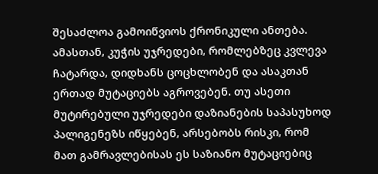შესაძლოა გამოიწვიოს ქრონიკული ანთება. ამასთან, კუჭის უჯრედები, რომლებზეც კვლევა ჩატარდა, დიდხანს ცოცხლობენ და ასაკთან ერთად მუტაციებს აგროვებენ. თუ ასეთი მუტირებული უჯრედები დაზიანების საპასუხოდ პალიგენეზს იწყებენ, არსებობს რისკი, რომ მათ გამრავლებისას ეს საზიანო მუტაციებიც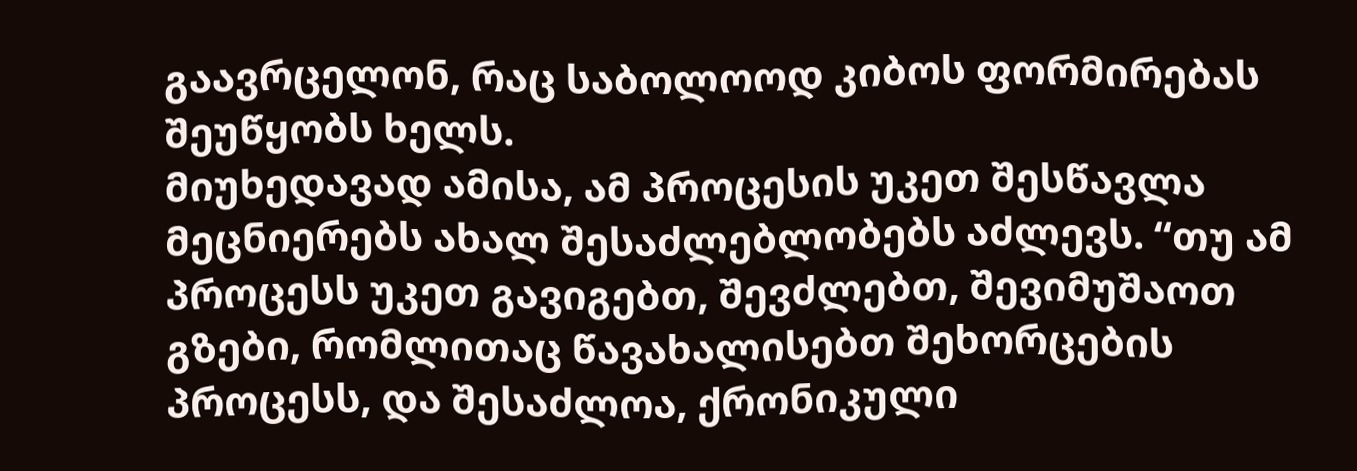გაავრცელონ, რაც საბოლოოდ კიბოს ფორმირებას შეუწყობს ხელს.
მიუხედავად ამისა, ამ პროცესის უკეთ შესწავლა მეცნიერებს ახალ შესაძლებლობებს აძლევს. “თუ ამ პროცესს უკეთ გავიგებთ, შევძლებთ, შევიმუშაოთ გზები, რომლითაც წავახალისებთ შეხორცების პროცესს, და შესაძლოა, ქრონიკული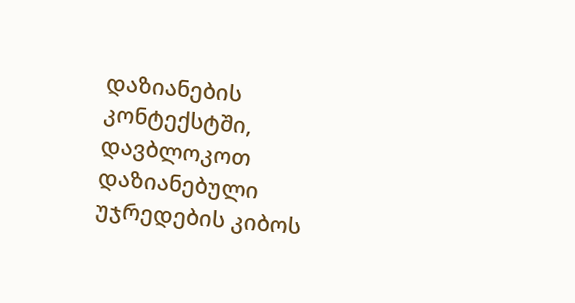დაზიანების კონტექსტში, დავბლოკოთ დაზიანებული უჯრედების კიბოს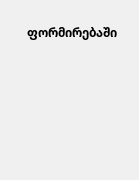ფორმირებაში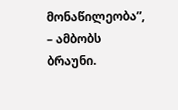მონაწილეობა”, – ამბობს ბრაუნი.